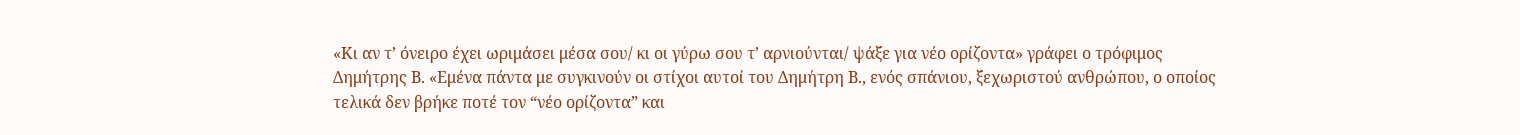«Κι αν τ’ όνειρο έχει ωριμάσει μέσα σου/ κι οι γύρω σου τ’ αρνιούνται/ ψάξε για νέο ορίζοντα» γράφει ο τρόφιμος Δημήτρης Β. «Εμένα πάντα με συγκινούν οι στίχοι αυτοί του Δημήτρη Β., ενός σπάνιου, ξεχωριστού ανθρώπου, ο οποίος τελικά δεν βρήκε ποτέ τον “νέο ορίζοντα” και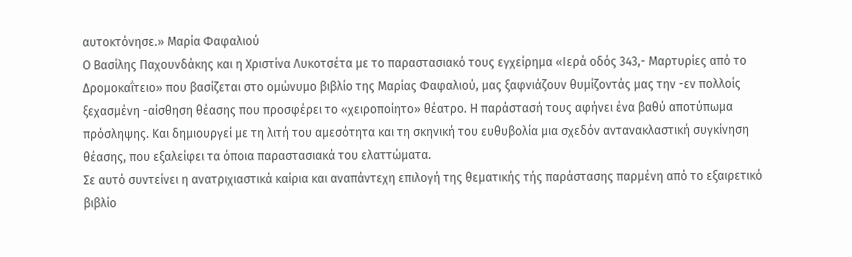αυτοκτόνησε.» Μαρία Φαφαλιού
Ο Βασίλης Παχουνδάκης και η Χριστίνα Λυκοτσέτα με το παραστασιακό τους εγχείρημα «Ιερά οδός 343,- Μαρτυρίες από το Δρομοκαΐτειο» που βασίζεται στο ομώνυμο βιβλίο της Μαρίας Φαφαλιού, μας ξαφνιάζουν θυμίζοντάς μας την -εν πολλοίς ξεχασμένη -αίσθηση θέασης που προσφέρει το «χειροποίητο» θέατρο. Η παράστασή τους αφήνει ένα βαθύ αποτύπωμα πρόσληψης. Και δημιουργεί με τη λιτή του αμεσότητα και τη σκηνική του ευθυβολία μια σχεδόν αντανακλαστική συγκίνηση θέασης, που εξαλείφει τα όποια παραστασιακά του ελαττώματα.
Σε αυτό συντείνει η ανατριχιαστικά καίρια και αναπάντεχη επιλογή της θεματικής τής παράστασης παρμένη από το εξαιρετικό βιβλίο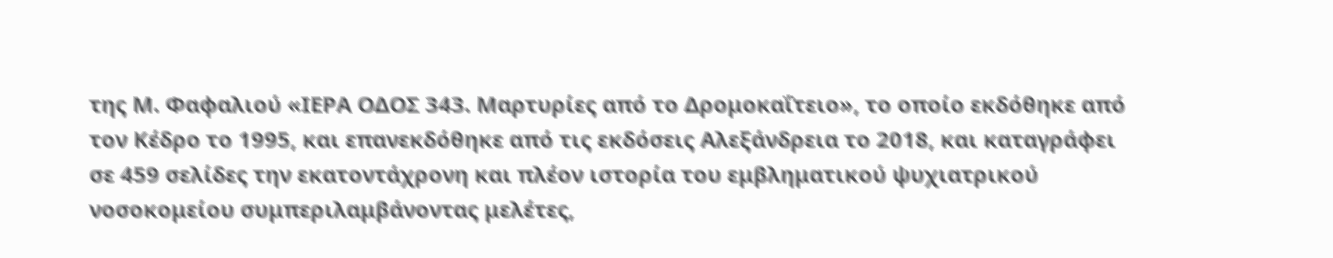της Μ. Φαφαλιού «ΙΕΡΑ ΟΔΟΣ 343. Μαρτυρίες από το Δρομοκαΐτειο», το οποίο εκδόθηκε από τον Κέδρο το 1995, και επανεκδόθηκε από τις εκδόσεις Αλεξάνδρεια το 2018, και καταγράφει σε 459 σελίδες την εκατοντάχρονη και πλέον ιστορία του εμβληματικού ψυχιατρικού νοσοκομείου συμπεριλαμβάνοντας μελέτες,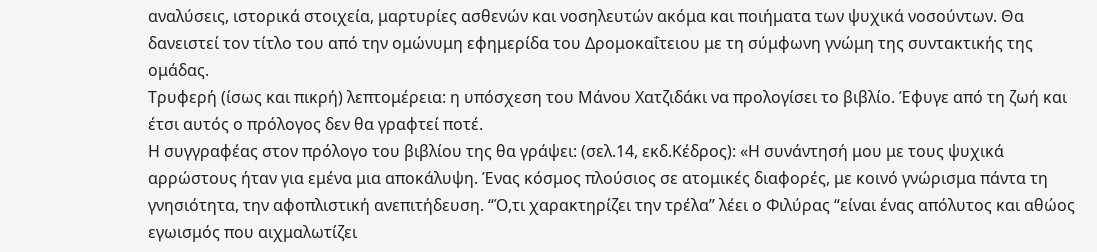αναλύσεις, ιστορικά στοιχεία, μαρτυρίες ασθενών και νοσηλευτών ακόμα και ποιήματα των ψυχικά νοσούντων. Θα δανειστεί τον τίτλο του από την ομώνυμη εφημερίδα του Δρομοκαΐτειου με τη σύμφωνη γνώμη της συντακτικής της ομάδας.
Τρυφερή (ίσως και πικρή) λεπτομέρεια: η υπόσχεση του Μάνου Χατζιδάκι να προλογίσει το βιβλίο. Έφυγε από τη ζωή και έτσι αυτός ο πρόλογος δεν θα γραφτεί ποτέ.
Η συγγραφέας στον πρόλογο του βιβλίου της θα γράψει: (σελ.14, εκδ.Κέδρος): «Η συνάντησή μου με τους ψυχικά αρρώστους ήταν για εμένα μια αποκάλυψη. Ένας κόσμος πλούσιος σε ατομικές διαφορές, με κοινό γνώρισμα πάντα τη γνησιότητα, την αφοπλιστική ανεπιτήδευση. “Ό,τι χαρακτηρίζει την τρέλα” λέει ο Φιλύρας “είναι ένας απόλυτος και αθώος εγωισμός που αιχμαλωτίζει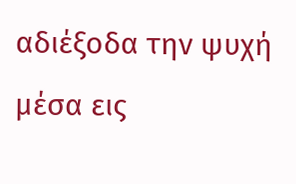αδιέξοδα την ψυχή μέσα εις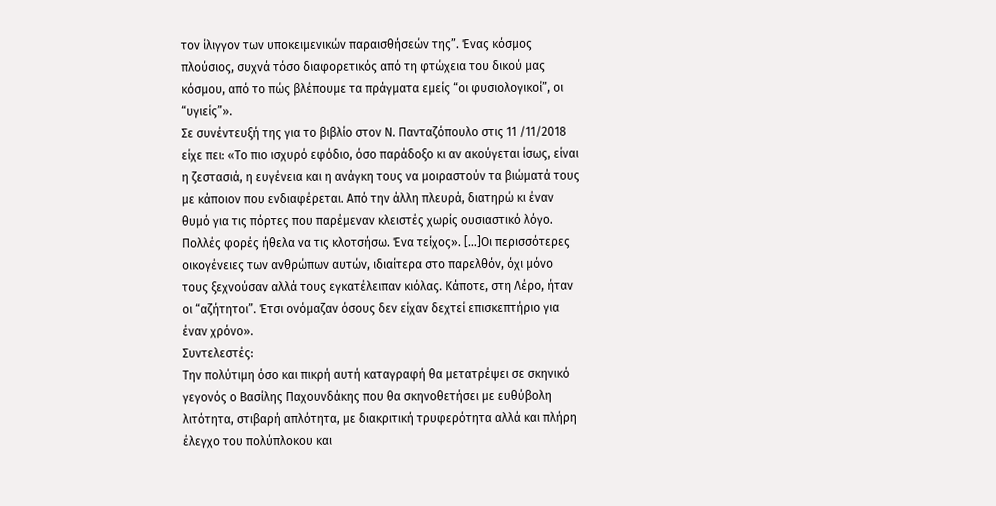τον ίλιγγον των υποκειμενικών παραισθήσεών της”. Ένας κόσμος πλούσιος, συχνά τόσο διαφορετικός από τη φτώχεια του δικού μας κόσμου, από το πώς βλέπουμε τα πράγματα εμείς “οι φυσιολογικοί”, οι “υγιείς”».
Σε συνέντευξή της για το βιβλίο στον Ν. Πανταζόπουλο στις 11 /11/2018 είχε πει: «Το πιο ισχυρό εφόδιο, όσο παράδοξο κι αν ακούγεται ίσως, είναι η ζεστασιά, η ευγένεια και η ανάγκη τους να μοιραστούν τα βιώματά τους με κάποιον που ενδιαφέρεται. Από την άλλη πλευρά, διατηρώ κι έναν θυμό για τις πόρτες που παρέμεναν κλειστές χωρίς ουσιαστικό λόγο. Πολλές φορές ήθελα να τις κλοτσήσω. Ένα τείχος». […]Οι περισσότερες οικογένειες των ανθρώπων αυτών, ιδιαίτερα στο παρελθόν, όχι μόνο τους ξεχνούσαν αλλά τους εγκατέλειπαν κιόλας. Κάποτε, στη Λέρο, ήταν οι “αζήτητοι”. Έτσι ονόμαζαν όσους δεν είχαν δεχτεί επισκεπτήριο για έναν χρόνο».
Συντελεστές:
Την πολύτιμη όσο και πικρή αυτή καταγραφή θα μετατρέψει σε σκηνικό γεγονός ο Βασίλης Παχουνδάκης που θα σκηνοθετήσει με ευθύβολη λιτότητα, στιβαρή απλότητα, με διακριτική τρυφερότητα αλλά και πλήρη έλεγχο του πολύπλοκου και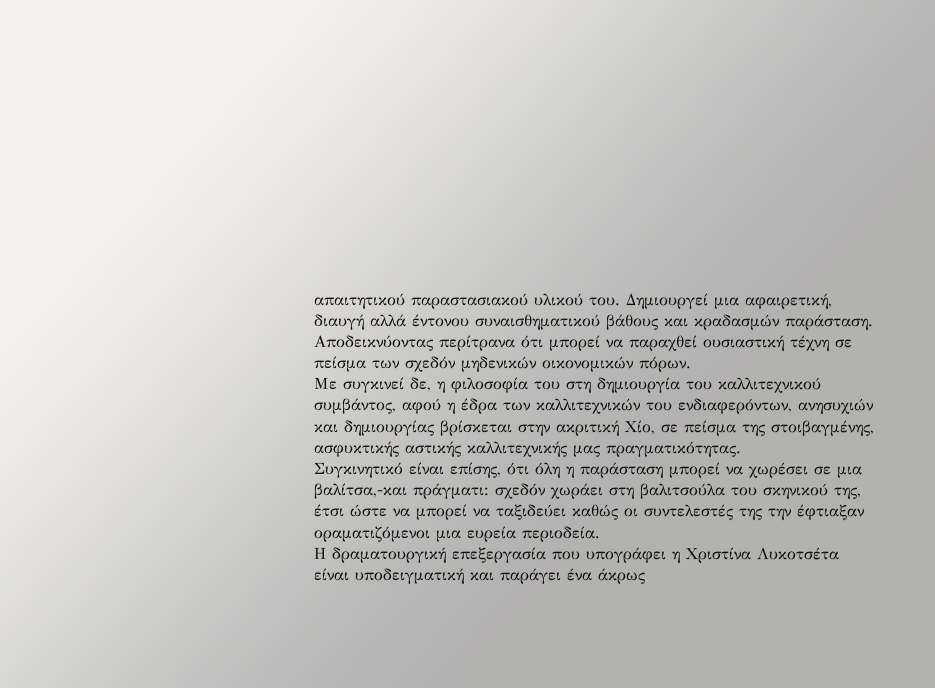απαιτητικού παραστασιακού υλικού του. Δημιουργεί μια αφαιρετική, διαυγή αλλά έντονου συναισθηματικού βάθους και κραδασμών παράσταση. Αποδεικνύοντας περίτρανα ότι μπορεί να παραχθεί ουσιαστική τέχνη σε πείσμα των σχεδόν μηδενικών οικονομικών πόρων.
Με συγκινεί δε, η φιλοσοφία του στη δημιουργία του καλλιτεχνικού συμβάντος, αφού η έδρα των καλλιτεχνικών του ενδιαφερόντων, ανησυχιών και δημιουργίας βρίσκεται στην ακριτική Χίο, σε πείσμα της στοιβαγμένης, ασφυκτικής αστικής καλλιτεχνικής μας πραγματικότητας.
Συγκινητικό είναι επίσης, ότι όλη η παράσταση μπορεί να χωρέσει σε μια βαλίτσα,-και πράγματι: σχεδόν χωράει στη βαλιτσούλα του σκηνικού της, έτσι ώστε να μπορεί να ταξιδεύει καθώς οι συντελεστές της την έφτιαξαν οραματιζόμενοι μια ευρεία περιοδεία.
Η δραματουργική επεξεργασία που υπογράφει η Χριστίνα Λυκοτσέτα είναι υποδειγματική και παράγει ένα άκρως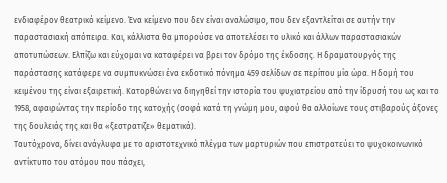ενδιαφέρον θεατρικό κείμενο. Ένα κείμενο που δεν είναι αναλώσιμο, που δεν εξαντλείται σε αυτήν την παραστασιακή απόπειρα. Και, κάλλιστα θα μπορούσε να αποτελέσει το υλικό και άλλων παραστασιακών αποτυπώσεων. Ελπίζω και εύχομαι να καταφέρει να βρει τον δρόμο της έκδοσης. Η δραματουργός της παράστασης κατάφερε να συμπυκνώσει ένα εκδοτικό πόνημα 459 σελίδων σε περίπου μία ώρα. Η δομή του κειμένου της είναι εξαιρετική. Κατορθώνει να διηγηθεί την ιστορία του ψυχιατρείου από την ίδρυσή του ως και το 1958, αφαιρώντας την περίοδο της κατοχής (σοφά κατά τη γνώμη μου, αφού θα αλλοίωνε τους στιβαρούς άξονες της δουλειάς της και θα «ξεστρατιζε» θεματικά).
Ταυτόχρονα, δίνει ανάγλυφα με το αριστοτεχνικό πλέγμα των μαρτυριών που επιστρατεύει το ψυχοκοινωνικό αντίκτυπο του ατόμου που πάσχει,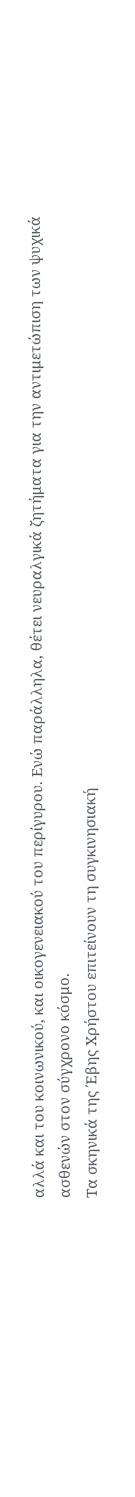αλλά και του κοινωνικού, και οικογενειακού του περίγυρου. Ενώ παράλληλα, θέτει νευραλγικά ζητήματα για την αντιμετώπιση των ψυχικά ασθενών στον σύγχρονο κόσμο.
Τα σκηνικά της Έβης Χρήστου επιτείνουν τη συγκινησιακή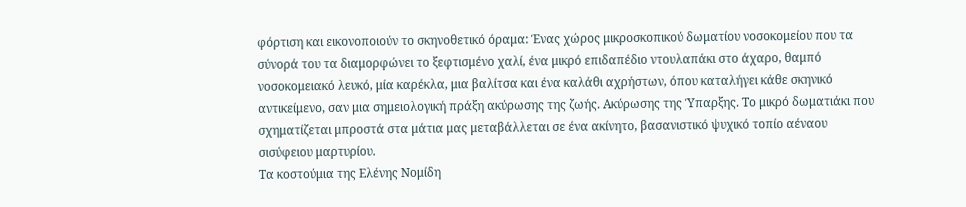φόρτιση και εικονοποιούν το σκηνοθετικό όραμα: Ένας χώρος μικροσκοπικού δωματίου νοσοκομείου που τα σύνορά του τα διαμορφώνει το ξεφτισμένο χαλί, ένα μικρό επιδαπέδιο ντουλαπάκι στο άχαρο, θαμπό νοσοκομειακό λευκό, μία καρέκλα, μια βαλίτσα και ένα καλάθι αχρήστων, όπου καταλήγει κάθε σκηνικό αντικείμενο, σαν μια σημειολογική πράξη ακύρωσης της ζωής. Ακύρωσης της Ύπαρξης. Το μικρό δωματιάκι που σχηματίζεται μπροστά στα μάτια μας μεταβάλλεται σε ένα ακίνητο, βασανιστικό ψυχικό τοπίο αέναου σισύφειου μαρτυρίου.
Τα κοστούμια της Ελένης Νομίδη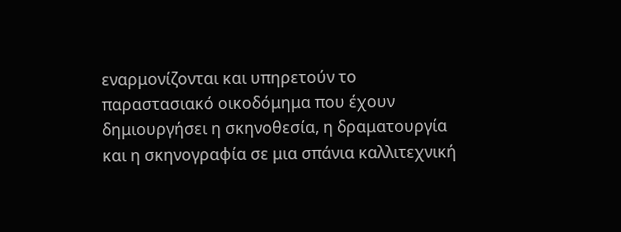εναρμονίζονται και υπηρετούν το παραστασιακό οικοδόμημα που έχουν δημιουργήσει η σκηνοθεσία, η δραματουργία και η σκηνογραφία σε μια σπάνια καλλιτεχνική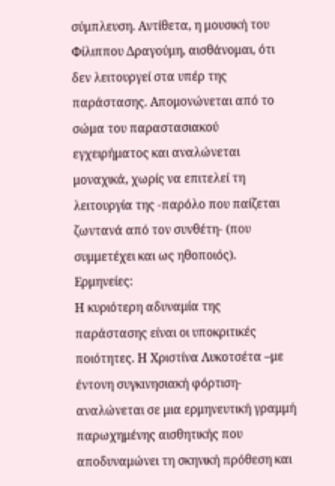σύμπλευση. Αντίθετα, η μουσική του Φίλιππου Δραγούμη, αισθάνομαι, ότι δεν λειτουργεί στα υπέρ της παράστασης. Απομονώνεται από το σώμα του παραστασιακού εγχειρήματος και αναλώνεται μοναχικά, χωρίς να επιτελεί τη λειτουργία της -παρόλο που παίζεται ζωντανά από τον συνθέτη- (που συμμετέχει και ως ηθοποιός).
Ερμηνείες:
Η κυριότερη αδυναμία της παράστασης είναι οι υποκριτικές ποιότητες. Η Χριστίνα Λυκοτσέτα –με έντονη συγκινησιακή φόρτιση- αναλώνεται σε μια ερμηνευτική γραμμή παρωχημένης αισθητικής που αποδυναμώνει τη σκηνική πρόθεση και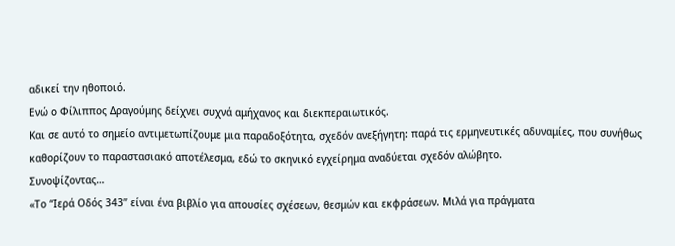αδικεί την ηθοποιό.
Ενώ ο Φίλιππος Δραγούμης δείχνει συχνά αμήχανος και διεκπεραιωτικός.
Και σε αυτό το σημείο αντιμετωπίζουμε μια παραδοξότητα, σχεδόν ανεξήγητη: παρά τις ερμηνευτικές αδυναμίες, που συνήθως καθορίζουν το παραστασιακό αποτέλεσμα, εδώ το σκηνικό εγχείρημα αναδύεται σχεδόν αλώβητο.
Συνοψίζοντας…
«Το “Ιερά Οδός 343” είναι ένα βιβλίο για απουσίες σχέσεων, θεσμών και εκφράσεων. Μιλά για πράγματα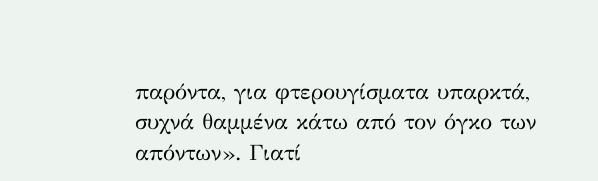παρόντα, για φτερουγίσματα υπαρκτά, συχνά θαμμένα κάτω από τον όγκο των απόντων». Γιατί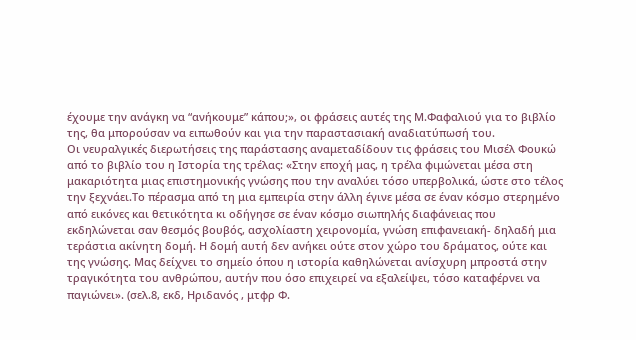έχουμε την ανάγκη να “ανήκουμε” κάπου;», οι φράσεις αυτές της Μ.Φαφαλιού για το βιβλίο της, θα μπορούσαν να ειπωθούν και για την παραστασιακή αναδιατύπωσή του.
Οι νευραλγικές διερωτήσεις της παράστασης αναμεταδίδουν τις φράσεις του Μισέλ Φουκώ από το βιβλίο του η Ιστορία της τρέλας: «Στην εποχή μας, η τρέλα φιμώνεται μέσα στη μακαριότητα μιας επιστημονικής γνώσης που την αναλύει τόσο υπερβολικά, ώστε στο τέλος την ξεχνάει.Το πέρασμα από τη μια εμπειρία στην άλλη έγινε μέσα σε έναν κόσμο στερημένο από εικόνες και θετικότητα κι οδήγησε σε έναν κόσμο σιωπηλής διαφάνειας που εκδηλώνεται σαν θεσμός βουβός, ασχολίαστη χειρονομία, γνώση επιφανειακή- δηλαδή μια τεράστια ακίνητη δομή. Η δομή αυτή δεν ανήκει ούτε στον χώρο του δράματος, ούτε και της γνώσης. Μας δείχνει το σημείο όπου η ιστορία καθηλώνεται ανίσχυρη μπροστά στην τραγικότητα του ανθρώπου, αυτήν που όσο επιχειρεί να εξαλείψει, τόσο καταφέρνει να παγιώνει». (σελ.8, εκδ, Ηριδανός , μτφρ Φ.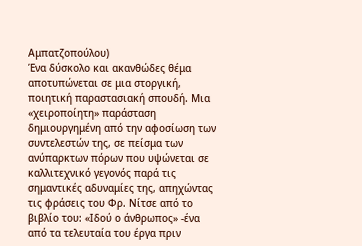Αμπατζοπούλου)
Ένα δύσκολο και ακανθώδες θέμα αποτυπώνεται σε μια στοργική, ποιητική παραστασιακή σπουδή. Μια «χειροποίητη» παράσταση δημιουργημένη από την αφοσίωση των συντελεστών της, σε πείσμα των ανύπαρκτων πόρων που υψώνεται σε καλλιτεχνικό γεγονός παρά τις σημαντικές αδυναμίες της, απηχώντας τις φράσεις του Φρ. Νίτσε από το βιβλίο του: «Ιδού ο άνθρωπος» -ένα από τα τελευταία του έργα πριν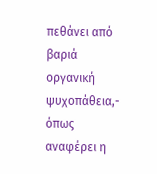πεθάνει από βαριά οργανική ψυχοπάθεια,- όπως αναφέρει η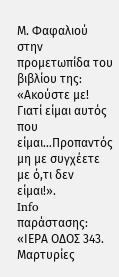Μ. Φαφαλιού στην προμετωπίδα του βιβλίου της: «Ακούστε με! Γιατί είμαι αυτός που είμαι…Προπαντός μη με συγχέετε με ό,τι δεν είμαι!».
Info παράστασης:
«ΙΕΡΑ ΟΔΟΣ 343. Μαρτυρίες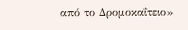από το Δρομοκαΐτειο»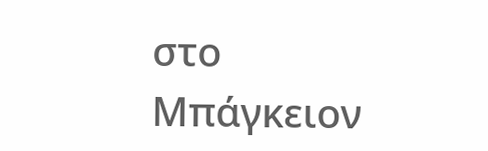στο Μπάγκειον